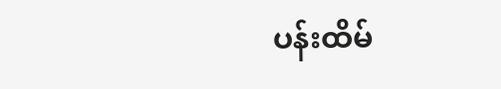ပန်းထိမ်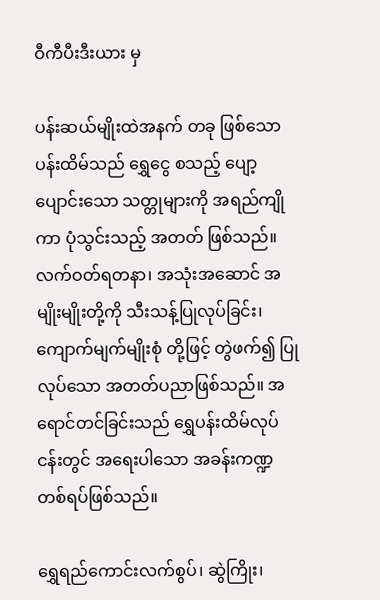ဝီကီပီးဒီးယား မှ

ပန်းဆယ်မျိုးထဲအနက် တခု ဖြစ်သော ပန်းထိမ်သည် ရွှေငွေ စသည့် ပျော့ပျောင်းသော သတ္တုများကို အရည်ကျိုကာ ပုံသွင်းသည့် အတတ် ဖြစ်သည်။ လက်ဝတ်ရတနာ၊ အသုံးအဆောင် အမျိုးမျိုးတို့ကို သီးသန့်ပြုလုပ်ခြင်း၊ ကျောက်မျက်မျိုးစုံ တို့ဖြင့် တွဲဖက်၍ ပြုလုပ်သော အတတ်ပညာဖြစ်သည်။ အရောင်တင်ခြင်းသည် ရွှေပန်းထိမ်လုပ်ငန်းတွင် အရေးပါသော အခန်းကဏ္ဍတစ်ရပ်ဖြစ်သည်။

ရွှေရည်ကောင်းလက်စွပ်၊ ဆွဲကြိုး၊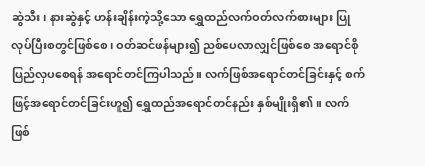ဆွဲသီး၊ နားဆွဲနှင့် ဟန်းချိန်းကဲ့သို့သော ရွှေထည်လက်ဝတ်လက်စားများ ပြုလုပ်ပြီးစတွင်ဖြစ်စေ၊ ဝတ်ဆင်ဖန်များ၍ ညစ်ပေလာလျှင်ဖြစ်စေ အရောင်စိုပြည်လှပစေရန် အရောင်တင်ကြပါသည်။ လက်ဖြစ်အရောင်တင်ခြင်းနှင့် စက်ဖြင့်အရောင်တင်ခြင်းဟူ၍ ရွှေထည်အရောင်တင်နည်း နှစ်မျိုးရှိ၏။ လက်ဖြစ်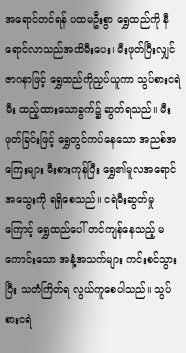အရောင်တင်ရန် ပထမဦးစွာ ရွှေထည်ကို နီရောင်လာသည်အထိမီးပေး၊ မီးဖုတ်ပြီးလျှင် ဇာဂနာဖြင့် ရွှေထည်ကိုညှပ်ယူကာ သွပ်စားငရဲမီး ထည့်ထားသောခွက်၌ ဆွတ်ရသည်။ မီးဖုတ်ခြင်းဖြင့် ရွှေတွင်ကပ်နေသော အညစ်အကြေးများ မီးစားကုန်ပြီး ရွှေ၏မူလအရောင်အသွေးကို ရရှိစေသည်။ ငရဲမီးဆွတ်မှုကြောင့် ရွှေထည်ပေါ် တင်ကျန်နေသည့် မကောင်းသော အနံ့အသက်များ ကင်းစင်သွားပြီး သတံကြိတ်ရ လွယ်ကူစေပါသည်။ သွပ်စားငရဲ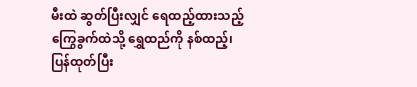မီးထဲ ဆွတ်ပြီးလျှင် ရေထည့်ထားသည့် ကြွေခွက်ထဲသို့ ရွှေထည်ကို နစ်ထည့်၊ ပြန်ထုတ်ပြီး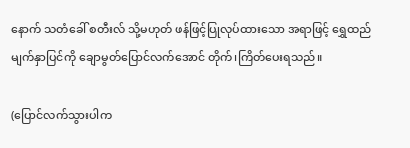နောက် သတံခေါ် စတီးလ် သို့မဟုတ် ဖန်ဖြင့်ပြုလုပ်ထားသော အရာဖြင့် ရွှေထည်မျက်နှာပြင်ကို ချောမွတ်ပြောင်လက်အောင် တိုက်၊ကြိတ်ပေးရသည်။

(ပြောင်လက်သွားပါက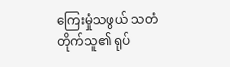ကြေးမှုံသဖွယ် သတံတိုက်သူ၏ ရုပ်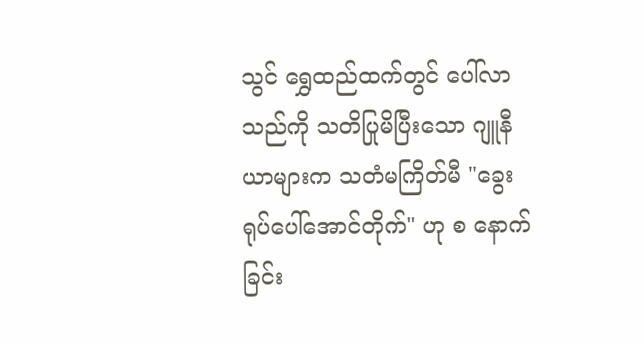သွင် ရွှေထည်ထက်တွင် ပေါ်လာသည်ကို သတိပြုမိပြီးသော ဂျူနီယာများက သတံမကြိတ်မီ "ခွေးရုပ်ပေါ်အောင်တိုက်" ဟု စ နောက်ခြင်း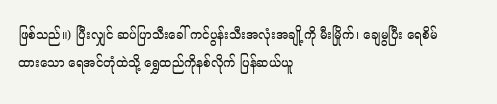ဖြစ်သည်။) ပြီးလျှင် ဆပ်ပြာသီးခေါ် ကင်ပွန်းသီးအလုံးအချို့ကို မီးမြိုက်၊ ချေမွပြီး ရေစိမ်ထားသော ရေအင်တုံထဲသို့ ရွှေထည်ကိုနစ်လိုက် ပြန်ဆယ်ယူ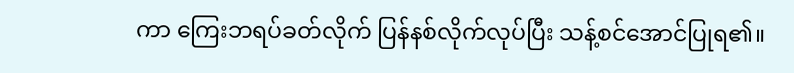ကာ ကြေးဘရပ်ခတ်လိုက် ပြန်နစ်လိုက်လုပ်ပြီး သန့်စင်အောင်ပြုရ၏။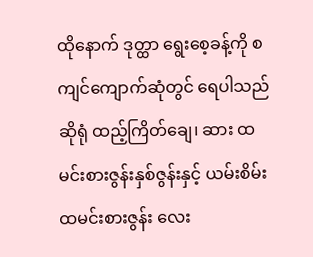ထိုနောက် ဒုတ္ထာ ရွေးစေ့ခန့်ကို စကျင်ကျောက်ဆုံတွင် ရေပါသည်ဆိုရုံ ထည့်ကြိတ်ချေ၊ ဆား ထမင်းစားဇွန်းနှစ်ဇွန်းနှင့် ယမ်းစိမ်း ထမင်းစားဇွန်း လေး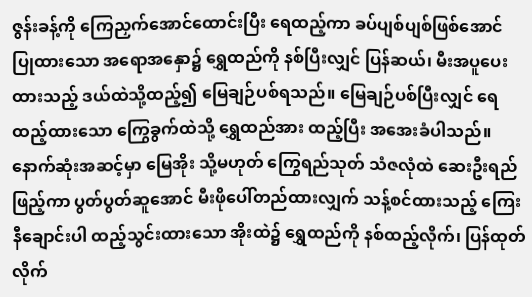ဇွန်းခန့်ကို ကြေညှက်အောင်ထောင်းပြီး ရေထည့်ကာ ခပ်ပျစ်ပျစ်ဖြစ်အောင် ပြုထားသော အရောအနှော၌ ရွှေထည်ကို နစ်ပြီးလျှင် ပြန်ဆယ်၊ မီးအပူပေးထားသည့် ဒယ်ထဲသို့ထည့်၍ မြေချဉ်ပစ်ရသည်။ မြေချဉ်ပစ်ပြီးလျှင် ရေထည့်ထားသော ကြွေခွက်ထဲသို့ ရွှေထည်အား ထည့်ပြီး အအေးခံပါသည်။ နောက်ဆုံးအဆင့်မှာ မြေအိုး သို့မဟုတ် ကြွေရည်သုတ် သံဇလုံထဲ ဆေးဦးရည်ဖြည့်ကာ ပွတ်ပွတ်ဆူအောင် မီးဖိုပေါ်တည်ထားလျှက် သန့်စင်ထားသည့် ကြေးနီချောင်းပါ ထည့်သွင်းထားသော အိုးထဲ၌ ရွှေထည်ကို နစ်ထည့်လိုက်၊ ပြန်ထုတ်လိုက်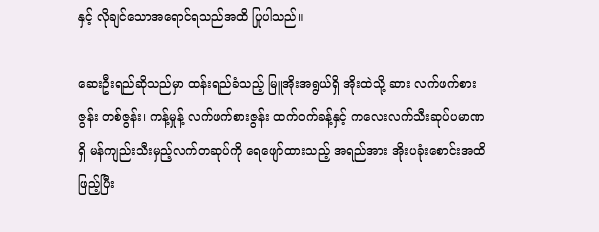နှင့် လိုချင်သောအရောင်ရသည်အထိ ပြုပါသည်။

ဆေးဦးရည်ဆိုသည်မှာ ထန်းရည်ခံသည့် မြူအိုးအရွယ်ရှိ အိုးထဲသို့ ဆား လက်ဖက်စားဇွန်း တစ်ဇွန်း၊ ကန့်မှုန့် လက်ဖက်စားဇွန်း ထက်ဝက်ခန့်နှင့် ကလေးလက်သီးဆုပ်ပမာဏရှိ မန်ကျည်းသီးမှည့်လက်တဆုပ်ကို ရေဖျော်ထားသည့် အရည်အား အိုးပခုံးစောင်းအထိဖြည့်ပြီး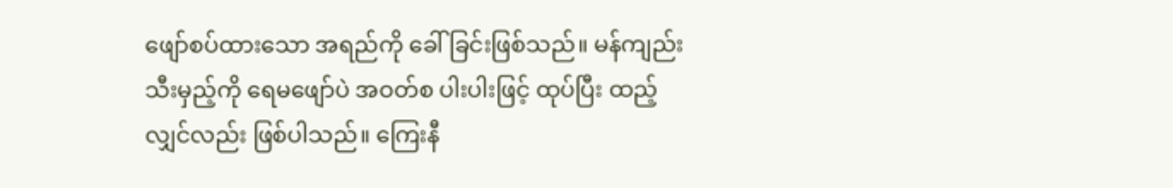ဖျော်စပ်ထားသော အရည်ကို ခေါ်ခြင်းဖြစ်သည်။ မန်ကျည်းသီးမှည့်ကို ရေမဖျော်ပဲ အဝတ်စ ပါးပါးဖြင့် ထုပ်ပြီး ထည့်လျှင်လည်း ဖြစ်ပါသည်။ ကြေးနီ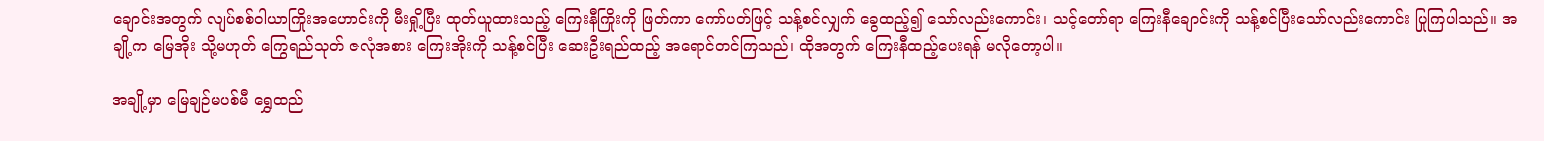ချောင်းအတွက် လျပ်စစ်ဝါယာကြိုးအဟောင်းကို မီးရှို့ပြီး ထုတ်ယူထားသည့် ကြေးနီကြိုးကို ဖြတ်ကာ ကော်ပတ်ဖြင့် သန့်စင်လျှက် ခွေထည့်၍ သော်လည်းကောင်း၊ သင့်တော်ရာ ကြေးနီချောင်းကို သန့်စင်ပြီးသော်လည်းကောင်း ပြုကြပါသည်။ အချို့က မြေအိုး သို့မဟုတ် ကြွေရည်သုတ် ဇလုံအစား ကြေးအိုးကို သန့်စင်ပြီး ဆေးဦးရည်ထည့် အရောင်တင်ကြသည်၊ ထိုအတွက် ကြေးနီထည့်ပေးရန် မလိုတော့ပါ။

အချို့မှာ မြေချဉ်မပစ်မီ ရွှေထည်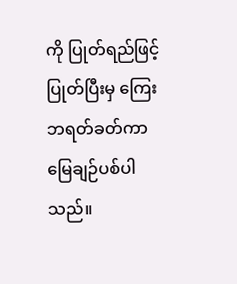ကို ပြုတ်ရည်ဖြင့် ပြုတ်ပြီးမှ ကြေးဘရတ်ခတ်ကာ မြေချဉ်ပစ်ပါသည်။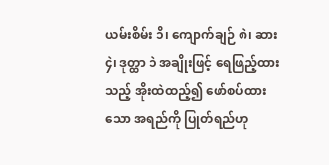ယမ်းစိမ်း ၁ိ၊ ကျောက်ချဉ် ၈ဲ၊ ဆား ၄ဲ၊ ဒုတ္ထာ ၁ဲ အချိုးဖြင့် ရေဖြည့်ထားသည့် အိုးထဲထည့်၍ ဖော်စပ်ထားသော အရည်ကို ပြုတ်ရည်ဟု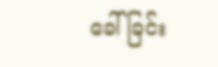ခေါ်ခြင်း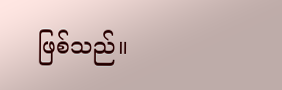ဖြစ်သည်။